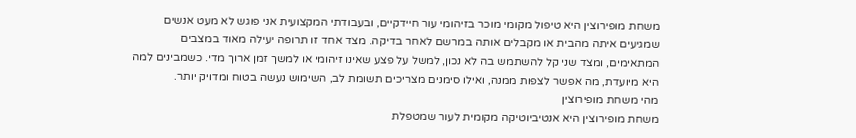משחת מופירוצין היא טיפול מקומי מוכר בזיהומי עור חיידקיים, ובעבודתי המקצועית אני פוגש לא מעט אנשים שמגיעים איתה מהבית או מקבלים אותה במרשם לאחר בדיקה. מצד אחד זו תרופה יעילה מאוד במצבים המתאימים, ומצד שני קל להשתמש בה לא נכון, למשל על פצע שאינו זיהומי או למשך זמן ארוך מדי. כשמבינים למה היא מיועדת, מה אפשר לצפות ממנה, ואילו סימנים מצריכים תשומת לב, השימוש נעשה בטוח ומדויק יותר.
מהי משחת מופירוצין
משחת מופירוצין היא אנטיביוטיקה מקומית לעור שמטפלת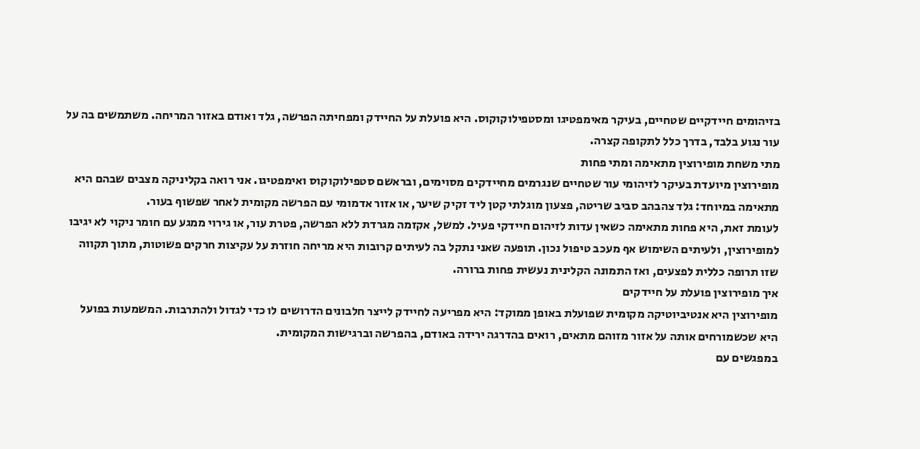בזיהומים חיידקיים שטחיים, בעיקר מאימפטיגו ומסטפילוקוקוס. היא פועלת על החיידק ומפחיתה הפרשה, גלד ואודם באזור המריחה. משתמשים בה על עור נגוע בלבד, בדרך כלל לתקופה קצרה.
מתי משחת מופירוצין מתאימה ומתי פחות
מופירוצין מיועדת בעיקר לזיהומי עור שטחיים שנגרמים מחיידקים מסוימים, ובראשם סטפילוקוקוס ואימפטיגו. אני רואה בקליניקה מצבים שבהם היא מתאימה במיוחד: גלד צהבהב סביב שריטה, פצעון מוגלתי קטן ליד זקיק שיער, או אזור אדמומי עם הפרשה מקומית לאחר שפשוף בעור.
לעומת זאת, היא פחות מתאימה כשאין עדות לזיהום חיידקי פעיל. למשל, אקזמה מגרדת ללא הפרשה, פטרת עור, או גירוי ממגע עם חומר ניקוי לא יגיבו למופירוצין, ולעיתים השימוש אף מעכב טיפול נכון. תופעה שאני נתקל בה לעיתים קרובות היא מריחה חוזרת על עקיצות חרקים פשוטות, מתוך תקווה שזו תרופה כללית לפצעים, ואז התמונה הקלינית נעשית פחות ברורה.
איך מופירוצין פועלת על חיידקים
מופירוצין היא אנטיביוטיקה מקומית שפועלת באופן ממוקד: היא מפריעה לחיידק לייצר חלבונים הדרושים לו כדי לגדול ולהתרבות. המשמעות בפועל היא שכשמורחים אותה על אזור מזוהם מתאים, רואים בהדרגה ירידה באודם, בהפרשה וברגישות המקומית.
במפגשים עם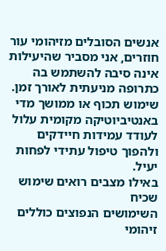אנשים הסובלים מזיהומי עור חוזרים, אני מסביר שהיעילות אינה סיבה להשתמש בה כתרופה מניעתית לאורך זמן. שימוש תכוף או ממושך מדי באנטיביוטיקה מקומית עלול לעודד עמידות חיידקים ולהפוך טיפול עתידי לפחות יעיל.
באילו מצבים רואים שימוש שכיח
השימושים הנפוצים כוללים זיהומי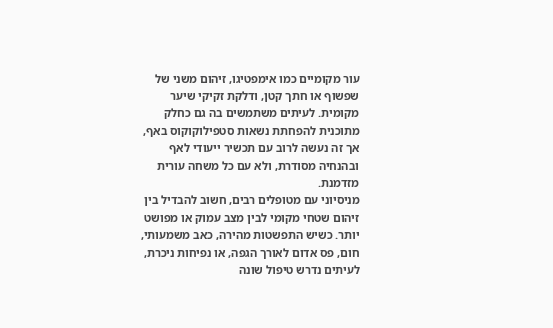עור מקומיים כמו אימפטיגו, זיהום משני של שפשוף או חתך קטן, ודלקת זקיקי שיער מקומית. לעיתים משתמשים בה גם כחלק מתוכנית להפחתת נשאות סטפילוקוקוס באף, אך זה נעשה לרוב עם תכשיר ייעודי לאף ובהנחיה מסודרת, ולא עם כל משחה עורית מזדמנת.
מניסיוני עם מטופלים רבים, חשוב להבדיל בין זיהום שטחי מקומי לבין מצב עמוק או מפושט יותר. כשיש התפשטות מהירה, כאב משמעותי, חום, פס אדום לאורך הגפה, או נפיחות ניכרת, לעיתים נדרש טיפול שונה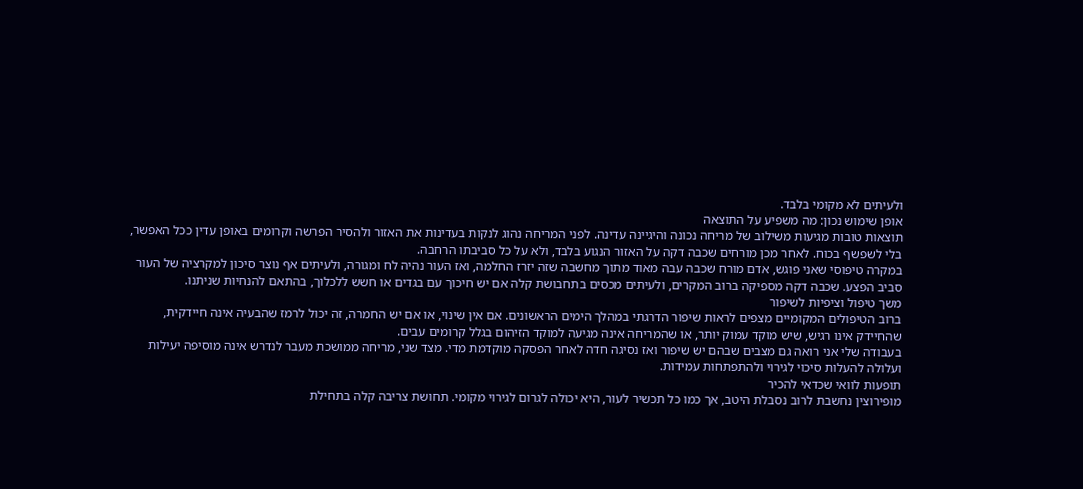ולעיתים לא מקומי בלבד.
אופן שימוש נכון: מה משפיע על התוצאה
תוצאות טובות מגיעות משילוב של מריחה נכונה והיגיינה עדינה. לפני המריחה נהוג לנקות בעדינות את האזור ולהסיר הפרשה וקרומים באופן עדין ככל האפשר, בלי לשפשף בכוח. לאחר מכן מורחים שכבה דקה על האזור הנגוע בלבד, ולא על כל סביבתו הרחבה.
במקרה טיפוסי שאני פוגש, אדם מורח שכבה עבה מאוד מתוך מחשבה שזה יזרז החלמה, ואז העור נהיה לח ומגורה, ולעיתים אף נוצר סיכון למקרציה של העור סביב הפצע. שכבה דקה מספיקה ברוב המקרים, ולעיתים מכסים בתחבושת קלה אם יש חיכוך עם בגדים או חשש ללכלוך, בהתאם להנחיות שניתנו.
משך טיפול וציפיות לשיפור
ברוב הטיפולים המקומיים מצפים לראות שיפור הדרגתי במהלך הימים הראשונים. אם אין שינוי, או אם יש החמרה, זה יכול לרמז שהבעיה אינה חיידקית, שהחיידק אינו רגיש, שיש מוקד עמוק יותר, או שהמריחה אינה מגיעה למוקד הזיהום בגלל קרומים עבים.
בעבודה שלי אני רואה גם מצבים שבהם יש שיפור ואז נסיגה חדה לאחר הפסקה מוקדמת מדי. מצד שני, מריחה ממושכת מעבר לנדרש אינה מוסיפה יעילות ועלולה להעלות סיכוי לגירוי ולהתפתחות עמידות.
תופעות לוואי שכדאי להכיר
מופירוצין נחשבת לרוב נסבלת היטב, אך כמו כל תכשיר לעור, היא יכולה לגרום לגירוי מקומי. תחושת צריבה קלה בתחילת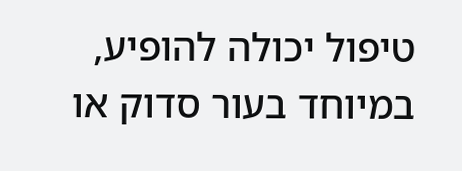טיפול יכולה להופיע, במיוחד בעור סדוק או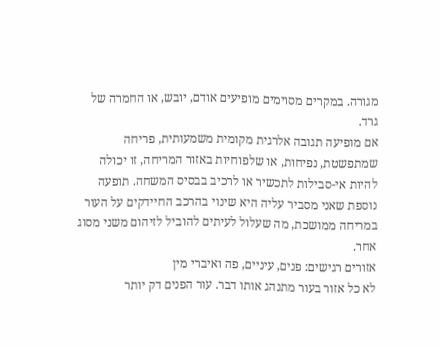מגורה. במקרים מסוימים מופיעים אודם, יובש, או החמרה של גרד.
אם מופיעה תגובה אלרגית מקומית משמעותית, פריחה שמתפשטת, נפיחות, או שלפוחיות באזור המריחה, זו יכולה להיות אי-סבילות לתכשיר או לרכיב בבסיס המשחה. תופעה נוספת שאני מסביר עליה היא שינוי בהרכב החיידקים על העור במריחה ממושכת, מה שעלול לעיתים להוביל לזיהום משני מסוג אחר.
אזורים רגישים: פנים, עיניים, פה ואיברי מין
לא כל אזור בעור מתנהג אותו דבר. עור הפנים דק יותר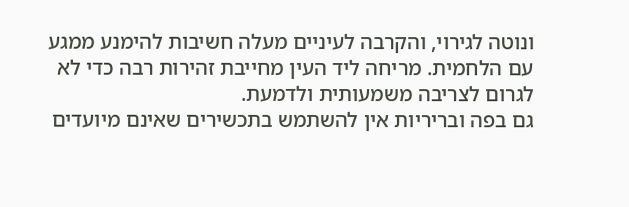ונוטה לגירוי, והקרבה לעיניים מעלה חשיבות להימנע ממגע עם הלחמית. מריחה ליד העין מחייבת זהירות רבה כדי לא לגרום לצריבה משמעותית ולדמעת.
גם בפה ובריריות אין להשתמש בתכשירים שאינם מיועדים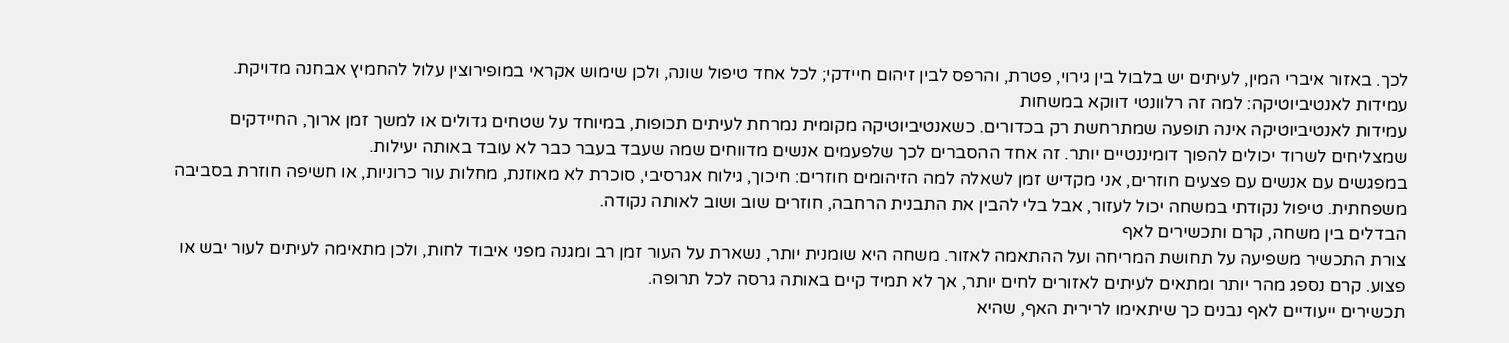לכך. באזור איברי המין, לעיתים יש בלבול בין גירוי, פטרת, והרפס לבין זיהום חיידקי; לכל אחד טיפול שונה, ולכן שימוש אקראי במופירוצין עלול להחמיץ אבחנה מדויקת.
עמידות לאנטיביוטיקה: למה זה רלוונטי דווקא במשחות
עמידות לאנטיביוטיקה אינה תופעה שמתרחשת רק בכדורים. כשאנטיביוטיקה מקומית נמרחת לעיתים תכופות, במיוחד על שטחים גדולים או למשך זמן ארוך, החיידקים שמצליחים לשרוד יכולים להפוך דומיננטיים יותר. זה אחד ההסברים לכך שלפעמים אנשים מדווחים שמה שעבד בעבר כבר לא עובד באותה יעילות.
במפגשים עם אנשים עם פצעים חוזרים, אני מקדיש זמן לשאלה למה הזיהומים חוזרים: חיכוך, גילוח אגרסיבי, סוכרת לא מאוזנת, מחלות עור כרוניות, או חשיפה חוזרת בסביבה משפחתית. טיפול נקודתי במשחה יכול לעזור, אבל בלי להבין את התבנית הרחבה, חוזרים שוב ושוב לאותה נקודה.
הבדלים בין משחה, קרם ותכשירים לאף
צורת התכשיר משפיעה על תחושת המריחה ועל ההתאמה לאזור. משחה היא שומנית יותר, נשארת על העור זמן רב ומגנה מפני איבוד לחות, ולכן מתאימה לעיתים לעור יבש או פצוע. קרם נספג מהר יותר ומתאים לעיתים לאזורים לחים יותר, אך לא תמיד קיים באותה גרסה לכל תרופה.
תכשירים ייעודיים לאף נבנים כך שיתאימו לרירית האף, שהיא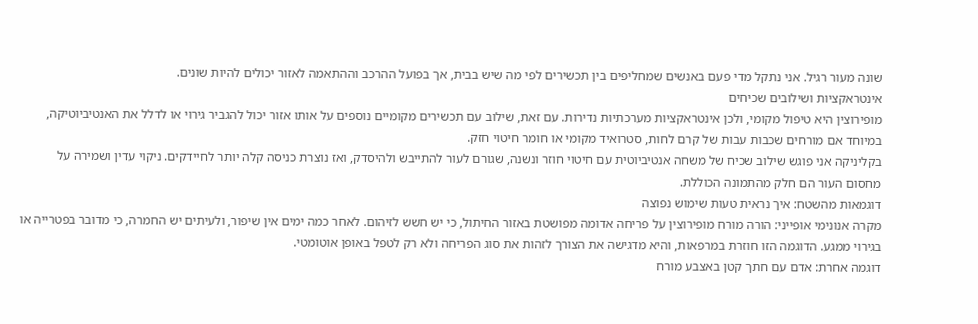שונה מעור רגיל. אני נתקל מדי פעם באנשים שמחליפים בין תכשירים לפי מה שיש בבית, אך בפועל ההרכב וההתאמה לאזור יכולים להיות שונים.
אינטראקציות ושילובים שכיחים
מופירוצין היא טיפול מקומי, ולכן אינטראקציות מערכתיות נדירות. עם זאת, שילוב עם תכשירים מקומיים נוספים על אותו אזור יכול להגביר גירוי או לדלל את האנטיביוטיקה, במיוחד אם מורחים שכבות עבות של קרם לחות, סטרואיד מקומי או חומר חיטוי חזק.
בקליניקה אני פוגש שילוב שכיח של משחה אנטיביוטית עם חיטוי חוזר ונשנה, שגורם לעור להתייבש ולהיסדק, ואז נוצרת כניסה קלה יותר לחיידקים. ניקוי עדין ושמירה על מחסום העור הם חלק מהתמונה הכוללת.
דוגמאות מהשטח: איך נראית טעות שימוש נפוצה
מקרה אנונימי אופייני: הורה מורח מופירוצין על פריחה אדומה מפושטת באזור החיתול, כי יש חשש לזיהום. לאחר כמה ימים אין שיפור, ולעיתים יש החמרה, כי מדובר בפטרייה או בגירוי ממגע. הדוגמה הזו חוזרת במרפאות, והיא מדגישה את הצורך לזהות את סוג הפריחה ולא רק לטפל באופן אוטומטי.
דוגמה אחרת: אדם עם חתך קטן באצבע מורח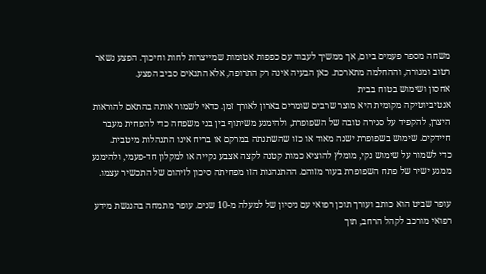משחה מספר פעמים ביום, אך ממשיך לעבוד עם כפפות אטומות שמייצרות לחות וחיכוך. הפצע נשאר רטוב ומגורה, וההחלמה מתארכת. כאן הבעיה אינה רק התרופה, אלא התנאים סביב הפצע.
אחסון ושימוש בטוח בבית
אנטיביוטיקה מקומית היא מוצר שרבים שומרים בארון לאורך זמן. כדאי לשמור אותה בהתאם להוראות היצרן, להקפיד על סגירה טובה של השפופרת, ולהימנע משיתוף בין בני משפחה כדי להפחית מעבר חיידקים. שימוש בשפופרת ישנה מאוד או כזו שהשתנתה במרקם או בריח אינו התנהלות מיטבית.
כדי לשמור על שימוש נקי, מומלץ להוציא כמות קטנה לקצה אצבע נקייה או למקלון חד-פעמי, ולהימנע ממגע ישיר של פתח השפופרת בעור מזוהם. ההתנהגות הזו מפחיתה סיכון לזיהום של התכשיר עצמו.

עופר שביט הוא כותב ועורך תוכן רפואי עם ניסיון של למעלה מ-10 שנים. עופר מתמחה בהנגשת מידע רפואי מורכב לקהל הרחב, תוך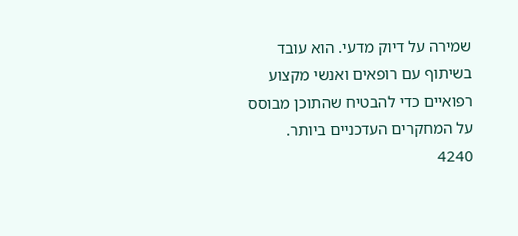שמירה על דיוק מדעי. הוא עובד בשיתוף עם רופאים ואנשי מקצוע רפואיים כדי להבטיח שהתוכן מבוסס על המחקרים העדכניים ביותר.
4240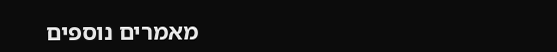מאמרים נוספים